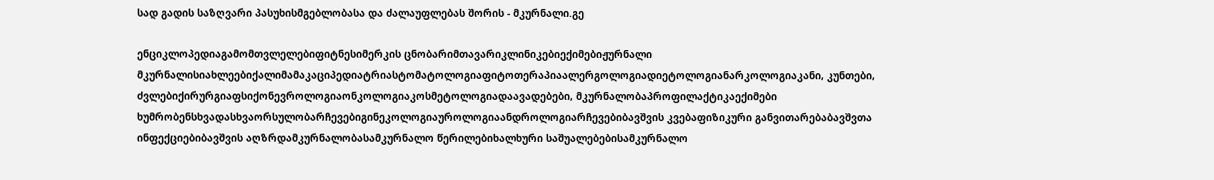სად გადის საზღვარი პასუხისმგებლობასა და ძალაუფლებას შორის - მკურნალი.გე

ენციკლოპედიაგამომთვლელებიფიტნესიმერკის ცნობარიმთავარიკლინიკებიექიმებიჟურნალი მკურნალისიახლეებიქალიმამაკაციპედიატრიასტომატოლოგიაფიტოთერაპიაალერგოლოგიადიეტოლოგიანარკოლოგიაკანი, კუნთები, ძვლებიქირურგიაფსიქონევროლოგიაონკოლოგიაკოსმეტოლოგიადაავადებები, მკურნალობაპროფილაქტიკაექიმები ხუმრობენსხვადასხვაორსულობარჩევებიგინეკოლოგიაუროლოგიაანდროლოგიარჩევებიბავშვის კვებაფიზიკური განვითარებაბავშვთა ინფექციებიბავშვის აღზრდამკურნალობასამკურნალო წერილებიხალხური საშუალებებისამკურნალო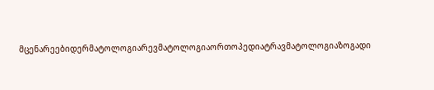მცენარეებიდერმატოლოგიარევმატოლოგიაორთოპედიატრავმატოლოგიაზოგადი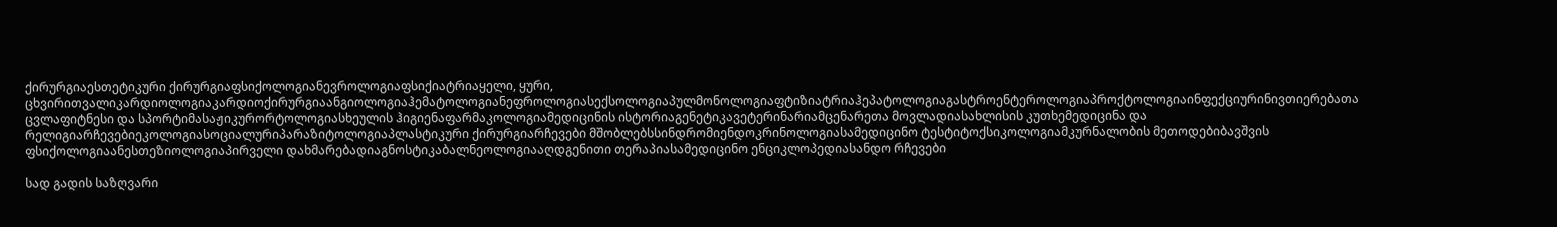ქირურგიაესთეტიკური ქირურგიაფსიქოლოგიანევროლოგიაფსიქიატრიაყელი, ყური, ცხვირითვალიკარდიოლოგიაკარდიოქირურგიაანგიოლოგიაჰემატოლოგიანეფროლოგიასექსოლოგიაპულმონოლოგიაფტიზიატრიაჰეპატოლოგიაგასტროენტეროლოგიაპროქტოლოგიაინფექციურინივთიერებათა ცვლაფიტნესი და სპორტიმასაჟიკურორტოლოგიასხეულის ჰიგიენაფარმაკოლოგიამედიცინის ისტორიაგენეტიკავეტერინარიამცენარეთა მოვლადიასახლისის კუთხემედიცინა და რელიგიარჩევებიეკოლოგიასოციალურიპარაზიტოლოგიაპლასტიკური ქირურგიარჩევები მშობლებსსინდრომიენდოკრინოლოგიასამედიცინო ტესტიტოქსიკოლოგიამკურნალობის მეთოდებიბავშვის ფსიქოლოგიაანესთეზიოლოგიაპირველი დახმარებადიაგნოსტიკაბალნეოლოგიააღდგენითი თერაპიასამედიცინო ენციკლოპედიასანდო რჩევები

სად გადის საზღვარი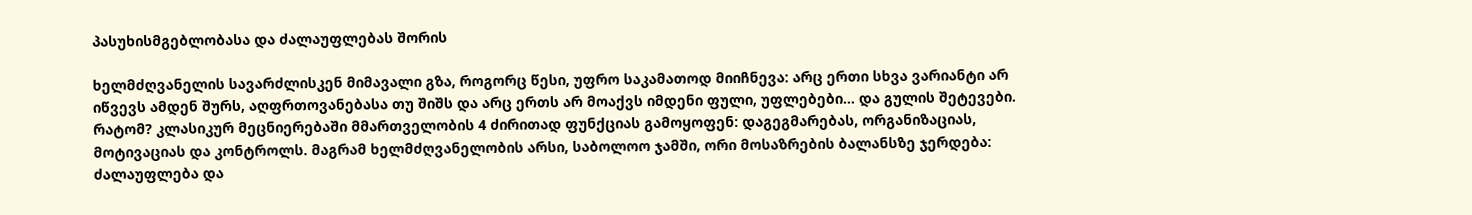პასუხისმგებლობასა და ძალაუფლებას შორის

ხელმძღვანელის სავარძლისკენ მიმავალი გზა, როგორც წესი, უფრო საკამათოდ მიიჩნევა: არც ერთი სხვა ვარიანტი არ იწვევს ამდენ შურს, აღფრთოვანებასა თუ შიშს და არც ერთს არ მოაქვს იმდენი ფული, უფლებები... და გულის შეტევები. რატომ? კლასიკურ მეცნიერებაში მმართველობის 4 ძირითად ფუნქციას გამოყოფენ: დაგეგმარებას, ორგანიზაციას, მოტივაციას და კონტროლს. მაგრამ ხელმძღვანელობის არსი, საბოლოო ჯამში, ორი მოსაზრების ბალანსზე ჯერდება: ძალაუფლება და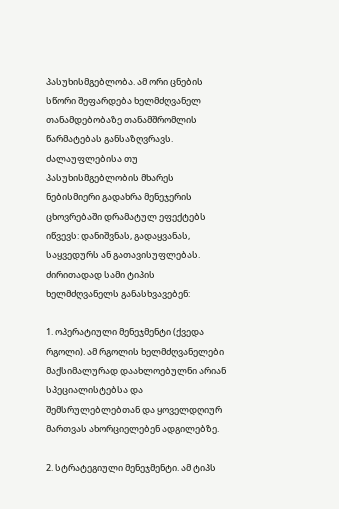პასუხისმგებლობა. ამ ორი ცნების სწორი შეფარდება ხელმძღვანელ თანამდებობაზე თანამშრომლის წარმატებას განსაზღვრავს. ძალაუფლებისა თუ პასუხისმგებლობის მხარეს ნებისმიერი გადახრა მენეჯერის ცხოვრებაში დრამატულ ეფექტებს იწვევს: დანიშვნას, გადაყვანას, საყვედურს ან გათავისუფლებას. ძირითადად სამი ტიპის ხელმძღვანელს განასხვავებენ:

1. ოპერატიული მენეჯმენტი (ქვედა რგოლი). ამ რგოლის ხელმძღვანელები მაქსიმალურად დაახლოებულნი არიან სპეციალისტებსა და შემსრულებლებთან და ყოველდღიურ მართვას ახორციელებენ ადგილებზე.

2. სტრატეგიული მენეჯმენტი. ამ ტიპს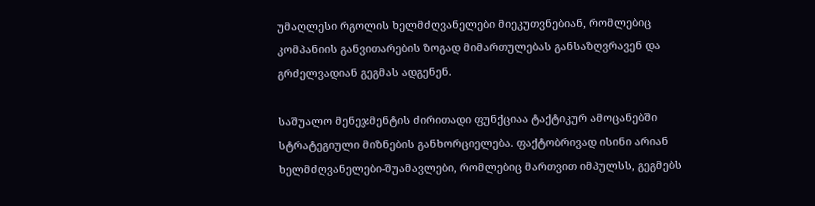უმაღლესი რგოლის ხელმძღვანელები მიეკუთვნებიან, რომლებიც კომპანიის განვითარების ზოგად მიმართულებას განსაზღვრავენ და გრძელვადიან გეგმას ადგენენ.

საშუალო მენეჯმენტის ძირითადი ფუნქციაა ტაქტიკურ ამოცანებში სტრატეგიული მიზნების განხორციელება. ფაქტობრივად ისინი არიან ხელმძღვანელები-შუამავლები, რომლებიც მართვით იმპულსს, გეგმებს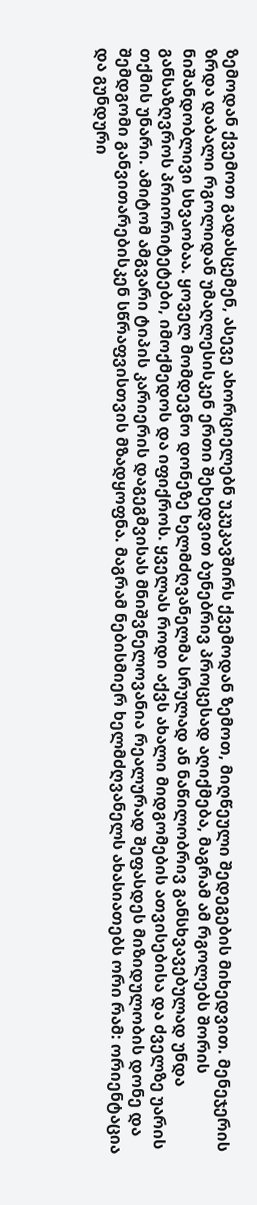ზემოდან ქვემოთ გადასცემენ, ასევე ახორციელებნ უკუკავშირს ქვემოდან ზემოთ, მიღწეული შედეგების მიხედვით. მენეჯერის ზრდა დაბალი რგოლიდან უმაღლესისკენ ერთი შეხედვით ბუნებრივ პროცესად აღიქმება, მაგრამ ამ რგოლებს შორის ნიშანდობლივი სხვაობაა. ყოველ მომდევნო დონეზე ხელმძღვანელმა სრულად ან ნაწილობრივ განსხვავებულად უნდა განსაზღვროს პრიორიტეტები, იმოქმედოს და იფიქროს. ყველას როდი აქვს ახალი მიდგომების ათვისებისა და ძველზე უარის თქმის უნარი. ამიტომ ამგვარი ტიპის კარიერის დაგეგმვისას მნიშვნელოვანია რეალურად შეფასდეს მიზიდულობის დონე და შემდგომი განვითარებისკენ სწრაფვისთვის მზადყოფნა. მაგრამ ნებისმიერ ხელმძღვანელს ახასიათებს ორი რამ: ორიენტაცია და გუნდური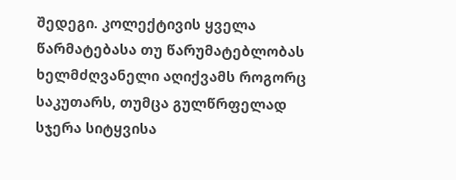შედეგი. კოლექტივის ყველა წარმატებასა თუ წარუმატებლობას ხელმძღვანელი აღიქვამს როგორც საკუთარს, თუმცა გულწრფელად სჯერა სიტყვისა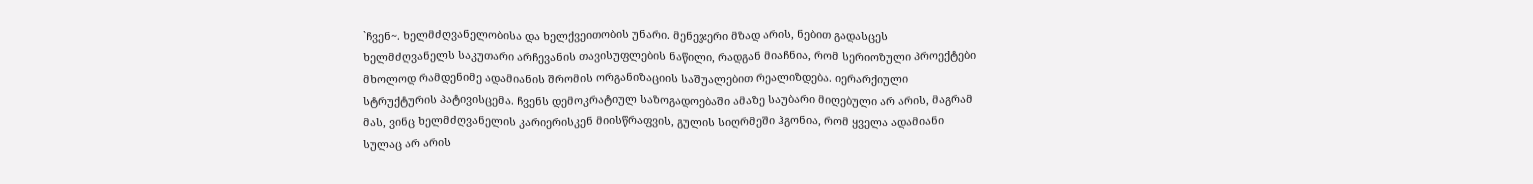`ჩვენ~. ხელმძღვანელობისა და ხელქვეითობის უნარი. მენეჯერი მზად არის, ნებით გადასცეს ხელმძღვანელს საკუთარი არჩევანის თავისუფლების ნაწილი, რადგან მიაჩნია, რომ სერიოზული პროექტები მხოლოდ რამდენიმე ადამიანის შრომის ორგანიზაციის საშუალებით რეალიზდება. იერარქიული სტრუქტურის პატივისცემა. ჩვენს დემოკრატიულ საზოგადოებაში ამაზე საუბარი მიღებული არ არის, მაგრამ მას, ვინც ხელმძღვანელის კარიერისკენ მიისწრაფვის, გულის სიღრმეში ჰგონია, რომ ყველა ადამიანი სულაც არ არის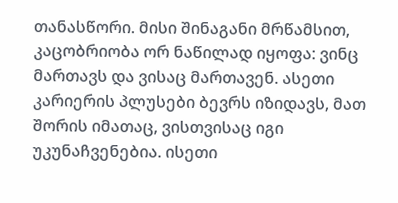თანასწორი. მისი შინაგანი მრწამსით, კაცობრიობა ორ ნაწილად იყოფა: ვინც მართავს და ვისაც მართავენ. ასეთი კარიერის პლუსები ბევრს იზიდავს, მათ შორის იმათაც, ვისთვისაც იგი უკუნაჩვენებია. ისეთი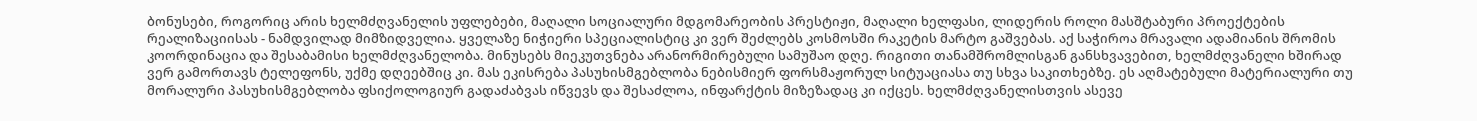ბონუსები, როგორიც არის ხელმძღვანელის უფლებები, მაღალი სოციალური მდგომარეობის პრესტიჟი, მაღალი ხელფასი, ლიდერის როლი მასშტაბური პროექტების რეალიზაციისას - ნამდვილად მიმზიდველია. ყველაზე ნიჭიერი სპეციალისტიც კი ვერ შეძლებს კოსმოსში რაკეტის მარტო გაშვებას. აქ საჭიროა მრავალი ადამიანის შრომის კოორდინაცია და შესაბამისი ხელმძღვანელობა. მინუსებს მიეკუთვნება არანორმირებული სამუშაო დღე. რიგითი თანამშრომლისგან განსხვავებით, ხელმძღვანელი ხშირად ვერ გამორთავს ტელეფონს, უქმე დღეებშიც კი. მას ეკისრება პასუხისმგებლობა ნებისმიერ ფორსმაჟორულ სიტუაციასა თუ სხვა საკითხებზე. ეს აღმატებული მატერიალური თუ მორალური პასუხისმგებლობა ფსიქოლოგიურ გადაძაბვას იწვევს და შესაძლოა, ინფარქტის მიზეზადაც კი იქცეს. ხელმძღვანელისთვის ასევე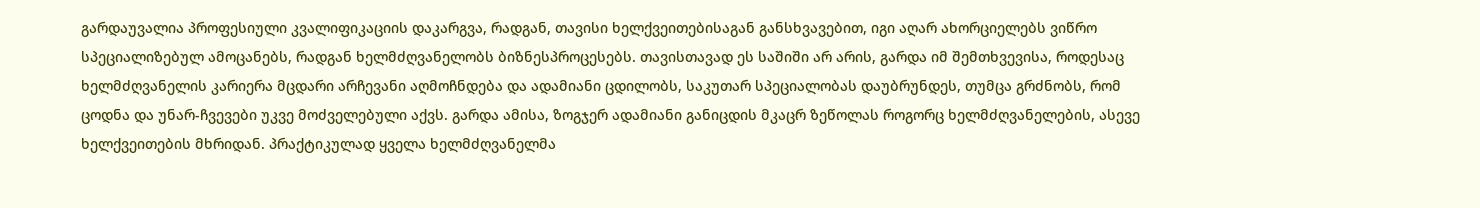გარდაუვალია პროფესიული კვალიფიკაციის დაკარგვა, რადგან, თავისი ხელქვეითებისაგან განსხვავებით, იგი აღარ ახორციელებს ვიწრო სპეციალიზებულ ამოცანებს, რადგან ხელმძღვანელობს ბიზნესპროცესებს. თავისთავად ეს საშიში არ არის, გარდა იმ შემთხვევისა, როდესაც ხელმძღვანელის კარიერა მცდარი არჩევანი აღმოჩნდება და ადამიანი ცდილობს, საკუთარ სპეციალობას დაუბრუნდეს, თუმცა გრძნობს, რომ ცოდნა და უნარ-ჩვევები უკვე მოძველებული აქვს. გარდა ამისა, ზოგჯერ ადამიანი განიცდის მკაცრ ზეწოლას როგორც ხელმძღვანელების, ასევე ხელქვეითების მხრიდან. პრაქტიკულად ყველა ხელმძღვანელმა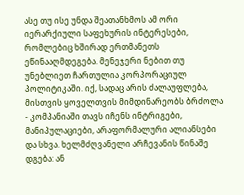ასე თუ ისე უნდა შეათანხმოს ამ ორი იერარქიული საფეხურის ინტერესები, რომლებიც ხშირად ერთმანეთს ეწინააღმდეგება. მენეჯერი ნებით თუ უნებლიეთ ჩართულია კორპორაციულ პოლიტიკაში. იქ, სადაც არის ძალაუფლება, მისთვის ყოველთვის მიმდინარეობს ბრძოლა - კომპანიაში თავს იჩენს ინტრიგები, მანიპულაციები, არაფორმალური ალიანსები და სხვა. ხელმძღვანელი არჩევანის წინაშე დგება: ან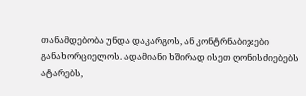თანამდებობა უნდა დაკარგოს, ან კონტრნაბიჯები განახორციელოს. ადამიანი ხშირად ისეთ ღონისძიებებს ატარებს,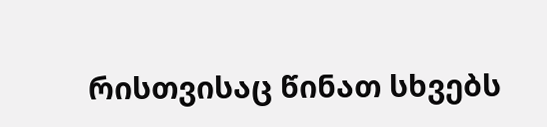რისთვისაც წინათ სხვებს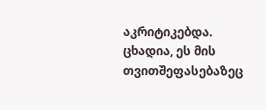აკრიტიკებდა. ცხადია, ეს მის თვითშეფასებაზეც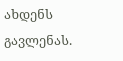ახდენს გავლენას.